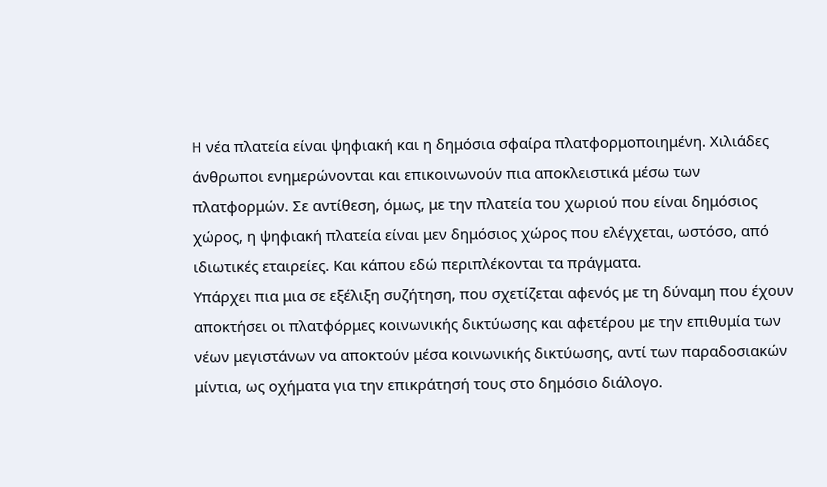H νέα πλατεία είναι ψηφιακή και η δημόσια σφαίρα πλατφορμοποιημένη. Χιλιάδες άνθρωποι ενημερώνονται και επικοινωνούν πια αποκλειστικά μέσω των πλατφορμών. Σε αντίθεση, όμως, με την πλατεία του χωριού που είναι δημόσιος χώρος, η ψηφιακή πλατεία είναι μεν δημόσιος χώρος που ελέγχεται, ωστόσο, από ιδιωτικές εταιρείες. Και κάπου εδώ περιπλέκονται τα πράγματα.
Υπάρχει πια μια σε εξέλιξη συζήτηση, που σχετίζεται αφενός με τη δύναμη που έχουν αποκτήσει οι πλατφόρμες κοινωνικής δικτύωσης και αφετέρου με την επιθυμία των νέων μεγιστάνων να αποκτούν μέσα κοινωνικής δικτύωσης, αντί των παραδοσιακών μίντια, ως οχήματα για την επικράτησή τους στο δημόσιο διάλογο.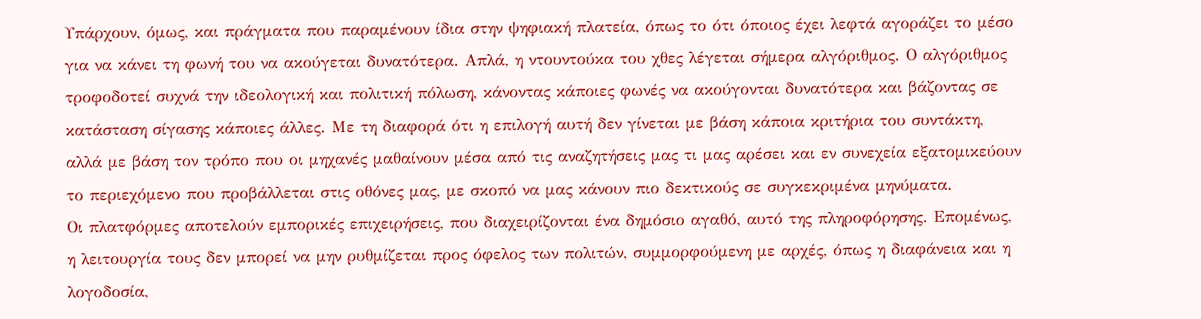Υπάρχουν, όμως, και πράγματα που παραμένουν ίδια στην ψηφιακή πλατεία, όπως το ότι όποιος έχει λεφτά αγοράζει το μέσο για να κάνει τη φωνή του να ακούγεται δυνατότερα. Απλά, η ντουντούκα του χθες λέγεται σήμερα αλγόριθμος. Ο αλγόριθμος τροφοδοτεί συχνά την ιδεολογική και πολιτική πόλωση, κάνοντας κάποιες φωνές να ακούγονται δυνατότερα και βάζοντας σε κατάσταση σίγασης κάποιες άλλες. Με τη διαφορά ότι η επιλογή αυτή δεν γίνεται με βάση κάποια κριτήρια του συντάκτη, αλλά με βάση τον τρόπο που οι μηχανές μαθαίνουν μέσα από τις αναζητήσεις μας τι μας αρέσει και εν συνεχεία εξατομικεύουν το περιεχόμενο που προβάλλεται στις οθόνες μας, με σκοπό να μας κάνουν πιο δεκτικούς σε συγκεκριμένα μηνύματα.
Οι πλατφόρμες αποτελούν εμπορικές επιχειρήσεις, που διαχειρίζονται ένα δημόσιο αγαθό, αυτό της πληροφόρησης. Επομένως, η λειτουργία τους δεν μπορεί να μην ρυθμίζεται προς όφελος των πολιτών, συμμορφούμενη με αρχές, όπως η διαφάνεια και η λογοδοσία,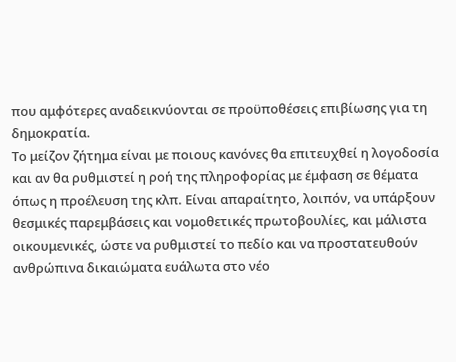που αμφότερες αναδεικνύονται σε προϋποθέσεις επιβίωσης για τη δημοκρατία.
Το μείζον ζήτημα είναι με ποιους κανόνες θα επιτευχθεί η λογοδοσία και αν θα ρυθμιστεί η ροή της πληροφορίας με έμφαση σε θέματα όπως η προέλευση της κλπ. Είναι απαραίτητο, λοιπόν, να υπάρξουν θεσμικές παρεμβάσεις και νομοθετικές πρωτοβουλίες, και μάλιστα οικουμενικές, ώστε να ρυθμιστεί το πεδίο και να προστατευθούν ανθρώπινα δικαιώματα ευάλωτα στο νέο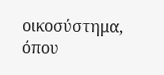οικοσύστημα, όπου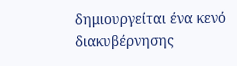δημιουργείται ένα κενό διακυβέρνησης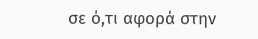σε ό,τι αφορά στην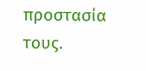προστασία τους.